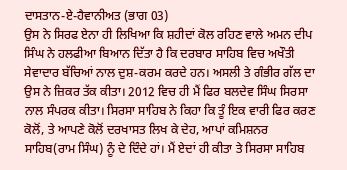ਦਾਸਤਾਨ-ਏ-ਹੈਵਾਨੀਅਤ (ਭਾਗ 03)
ਉਸ ਨੇ ਸਿਰਫ ਏਨਾ ਹੀ ਲਿਖਿਆ ਕਿ ਸ਼ਹੀਦਾਂ ਕੋਲ ਰਹਿਣ ਵਾਲੇ ਅਮਨ ਦੀਪ ਸਿੰਘ ਨੇ ਹਲਫੀਆ ਬਿਆਨ ਦਿੱਤਾ ਹੈ ਕਿ ਦਰਬਾਰ ਸਾਹਿਬ ਵਿਚ ਅਖੌਤੀ ਸੇਵਾਦਾਰ ਬੱਚਿਆਂ ਨਾਲ ਦੁਸ਼-ਕਰਮ ਕਰਦੇ ਹਨ। ਅਸਲੀ ਤੇ ਗੰਭੀਰ ਗੱਲ ਦਾ ਉਸ ਨੇ ਜ਼ਿਕਰ ਤੱਕ ਕੀਤਾ। 2012 ਵਿਚ ਹੀ ਮੈਂ ਫਿਰ ਬਲਦੇਵ ਸਿੰਘ ਸਿਰਸਾ ਨਾਲ ਸੰਪਰਕ ਕੀਤਾ। ਸਿਰਸਾ ਸਾਹਿਬ ਨੇ ਕਿਹਾ ਕਿ ਤੂੰ ਇਕ ਵਾਰੀ ਫਿਰ ਕਰਣ ਕੋਲੋਂ, ਤੇ ਆਪਣੇ ਕੋਲੋਂ ਦਰਖਾਸਤ ਲਿਖ ਕੇ ਦੇਹ, ਆਪਾਂ ਕਮਿਸ਼ਨਰ ਸਾਹਿਬ(ਰਾਮ ਸਿੰਘ) ਨੂੰ ਦੇ ਦਿੰਦੇ ਹਾਂ। ਮੈਂ ਏਦਾਂ ਹੀ ਕੀਤਾ ਤੇ ਸਿਰਸਾ ਸਾਹਿਬ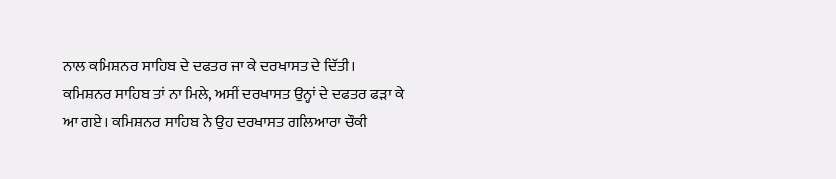ਨਾਲ ਕਮਿਸ਼ਨਰ ਸਾਹਿਬ ਦੇ ਦਫਤਰ ਜਾ ਕੇ ਦਰਖਾਸਤ ਦੇ ਦਿੱਤੀ। ਕਮਿਸ਼ਨਰ ਸਾਹਿਬ ਤਾਂ ਨਾ ਮਿਲੇ, ਅਸੀਂ ਦਰਖਾਸਤ ਉਨ੍ਹਾਂ ਦੇ ਦਫਤਰ ਫੜਾ ਕੇ ਆ ਗਏ। ਕਮਿਸ਼ਨਰ ਸਾਹਿਬ ਨੇ ਉਹ ਦਰਖਾਸਤ ਗਲਿਆਰਾ ਚੌਕੀ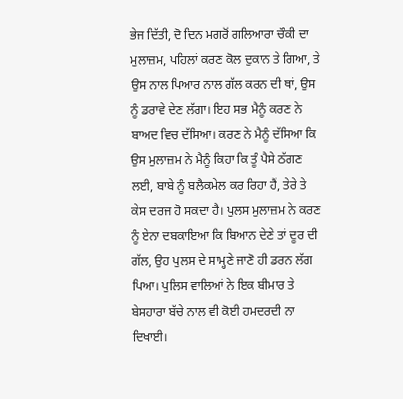ਭੇਜ ਦਿੱਤੀ, ਦੋ ਦਿਨ ਮਗਰੋਂ ਗਲਿਆਰਾ ਚੌਕੀ ਦਾ ਮੁਲਾਜ਼ਮ, ਪਹਿਲਾਂ ਕਰਣ ਕੋਲ ਦੁਕਾਨ ਤੇ ਗਿਆ, ਤੇ ਉਸ ਨਾਲ ਪਿਆਰ ਨਾਲ ਗੱਲ ਕਰਨ ਦੀ ਥਾਂ, ਉਸ ਨੂੰ ਡਰਾਵੇ ਦੇਣ ਲੱਗਾ। ਇਹ ਸਭ ਮੈਨੂੰ ਕਰਣ ਨੇ ਬਾਅਦ ਵਿਚ ਦੱਸਿਆ। ਕਰਣ ਨੇ ਮੈਨੂੰ ਦੱਸਿਆ ਕਿ ਉਸ ਮੁਲਾਜ਼ਮ ਨੇ ਮੈਨੂੰ ਕਿਹਾ ਕਿ ਤੂੰ ਪੈਸੇ ਠੱਗਣ ਲਈ, ਬਾਬੇ ਨੂੰ ਬਲੈਕਮੇਲ ਕਰ ਰਿਹਾ ਹੈਂ, ਤੇਰੇ ਤੇ ਕੇਸ ਦਰਜ ਹੋ ਸਕਦਾ ਹੈ। ਪੁਲਸ ਮੁਲਾਜ਼ਮ ਨੇ ਕਰਣ ਨੂੰ ਏਨਾ ਦਬਕਾਇਆ ਕਿ ਬਿਆਨ ਦੇਣੇ ਤਾਂ ਦੂਰ ਦੀ ਗੱਲ, ਉਹ ਪੁਲਸ ਦੇ ਸਾਮ੍ਹਣੇ ਜਾਣੋ ਹੀ ਡਰਨ ਲੱਗ ਪਿਆ। ਪੁਲਿਸ ਵਾਲਿਆਂ ਨੇ ਇਕ ਬੀਮਾਰ ਤੇ ਬੇਸਹਾਰਾ ਬੱਚੇ ਨਾਲ ਵੀ ਕੋਈ ਹਮਦਰਦੀ ਨਾ ਦਿਖਾਈ।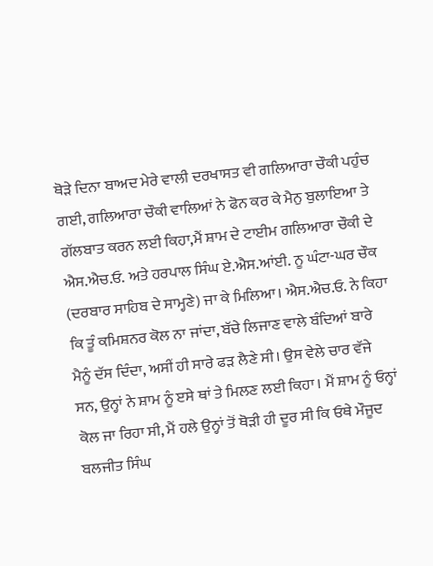ਥੋੜੇ ਦਿਨਾ ਬਾਅਦ ਮੇਰੇ ਵਾਲੀ ਦਰਖਾਸਤ ਵੀ ਗਲਿਆਰਾ ਚੌਕੀ ਪਹੁੰਚ ਗਈ, ਗਲਿਆਰਾ ਚੌਕੀ ਵਾਲਿਆਂ ਨੇ ਫੋਨ ਕਰ ਕੇ ਮੈਨੁ ਬੁਲਾਇਆ ਤੇ ਗੱਲਬਾਤ ਕਰਨ ਲਈ ਕਿਹਾ,ਮੈਂ ਸ਼ਾਮ ਦੇ ਟਾਈਮ ਗਲਿਆਰਾ ਚੌਕੀ ਦੇ ਐਸ.ਐਚ.ਓ. ਅਤੇ ਹਰਪਾਲ ਸਿੰਘ ਏ.ਐਸ.ਆਂਈ. ਨੂ ਘੰਟਾ-ਘਰ ਚੌਕ (ਦਰਬਾਰ ਸਾਹਿਬ ਦੇ ਸਾਮ੍ਹਣੇ) ਜਾ ਕੇ ਮਿਲਿਆ। ਐਸ.ਐਚ.ਓ. ਨੇ ਕਿਹਾ ਕਿ ਤੂੰ ਕਮਿਸ਼ਨਰ ਕੋਲ ਨਾ ਜਾਂਦਾ, ਬੱਚੇ ਲਿਜਾਣ ਵਾਲੇ ਬੰਦਿਆਂ ਬਾਰੇ ਮੈਨੂੰ ਦੱਸ ਦਿੰਦਾ, ਅਸੀਂ ਹੀ ਸਾਰੇ ਫੜ ਲੈਣੇ ਸੀ। ਉਸ ਵੇਲੇ ਚਾਰ ਵੱਜੇ ਸਨ, ਉਨ੍ਹਾਂ ਨੇ ਸ਼ਾਮ ਨੂੰ ੲਸੇ ਥਾਂ ਤੇ ਮਿਲਣ ਲਈ ਕਿਹਾ। ਮੈਂ ਸ਼ਾਮ ਨੂੰ ਓਨ੍ਹਾਂ ਕੋਲ ਜਾ ਰਿਹਾ ਸੀ, ਮੈਂ ਹਲੇ ਉਨ੍ਹਾਂ ਤੋਂ ਥੋੜੀ ਹੀ ਦੂਰ ਸੀ ਕਿ ਓਥੇ ਮੌਜੂਦ ਬਲਜੀਤ ਸਿੰਘ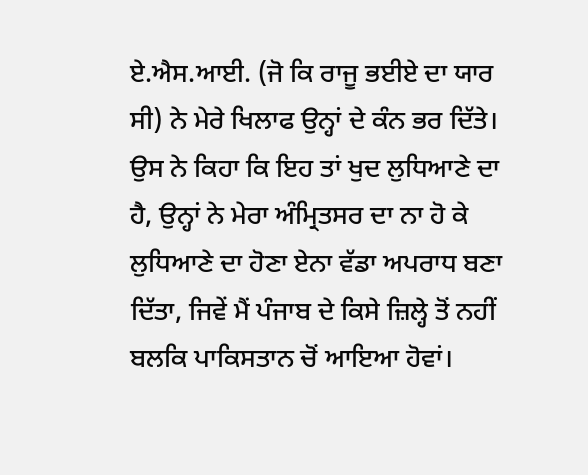ਏ.ਐਸ.ਆਈ. (ਜੋ ਕਿ ਰਾਜੂ ਭਈਏ ਦਾ ਯਾਰ ਸੀ) ਨੇ ਮੇਰੇ ਖਿਲਾਫ ਉਨ੍ਹਾਂ ਦੇ ਕੰਨ ਭਰ ਦਿੱਤੇ। ਉਸ ਨੇ ਕਿਹਾ ਕਿ ਇਹ ਤਾਂ ਖੁਦ ਲੁਧਿਆਣੇ ਦਾ ਹੈ, ਉਨ੍ਹਾਂ ਨੇ ਮੇਰਾ ਅੰਮ੍ਰਿਤਸਰ ਦਾ ਨਾ ਹੋ ਕੇ ਲੁਧਿਆਣੇ ਦਾ ਹੋਣਾ ਏਨਾ ਵੱਡਾ ਅਪਰਾਧ ਬਣਾ ਦਿੱਤਾ, ਜਿਵੇਂ ਮੈਂ ਪੰਜਾਬ ਦੇ ਕਿਸੇ ਜ਼ਿਲ੍ਹੇ ਤੋਂ ਨਹੀਂ ਬਲਕਿ ਪਾਕਿਸਤਾਨ ਚੋਂ ਆਇਆ ਹੋਵਾਂ।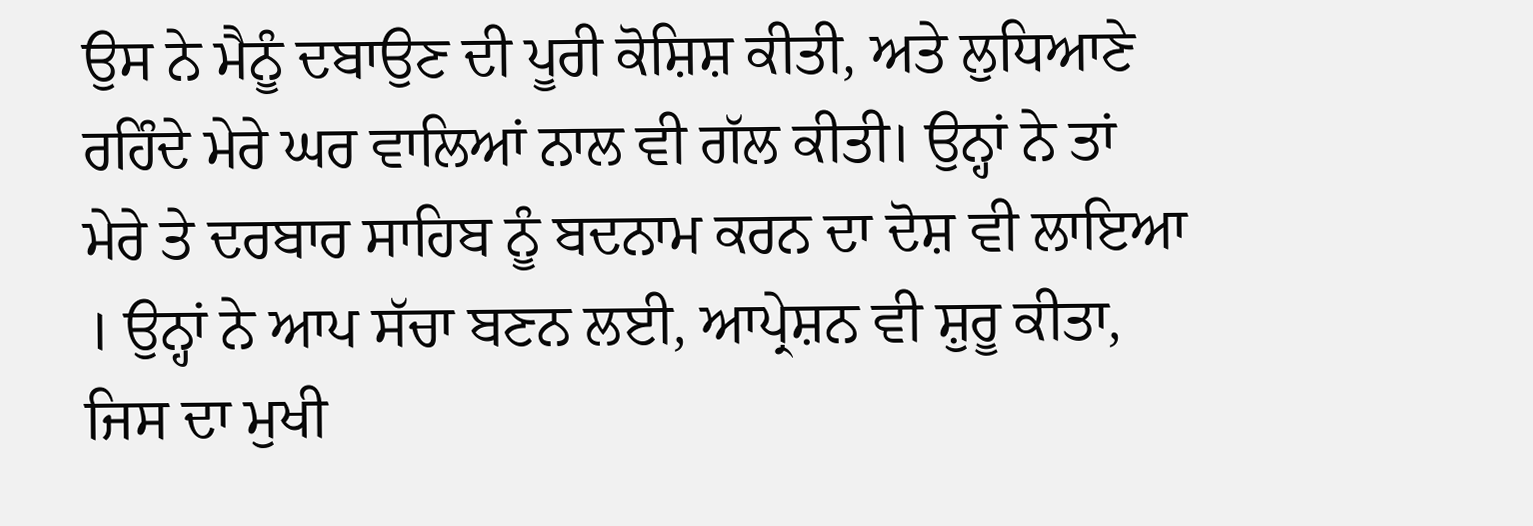ਉਸ ਨੇ ਮੈਨੂੰ ਦਬਾਉਣ ਦੀ ਪੂਰੀ ਕੋਸ਼ਿਸ਼ ਕੀਤੀ, ਅਤੇ ਲੁਧਿਆਣੇ ਰਹਿੰਦੇ ਮੇਰੇ ਘਰ ਵਾਲਿਆਂ ਨਾਲ ਵੀ ਗੱਲ ਕੀਤੀ। ਉਨ੍ਹਾਂ ਨੇ ਤਾਂ ਮੇਰੇ ਤੇ ਦਰਬਾਰ ਸਾਹਿਬ ਨੂੰ ਬਦਨਾਮ ਕਰਨ ਦਾ ਦੋਸ਼ ਵੀ ਲਾਇਆ । ਉਨ੍ਹਾਂ ਨੇ ਆਪ ਸੱਚਾ ਬਣਨ ਲਈ, ਆਪ੍ਰੇਸ਼ਨ ਵੀ ਸ਼ੁਰੂ ਕੀਤਾ, ਜਿਸ ਦਾ ਮੁਖੀ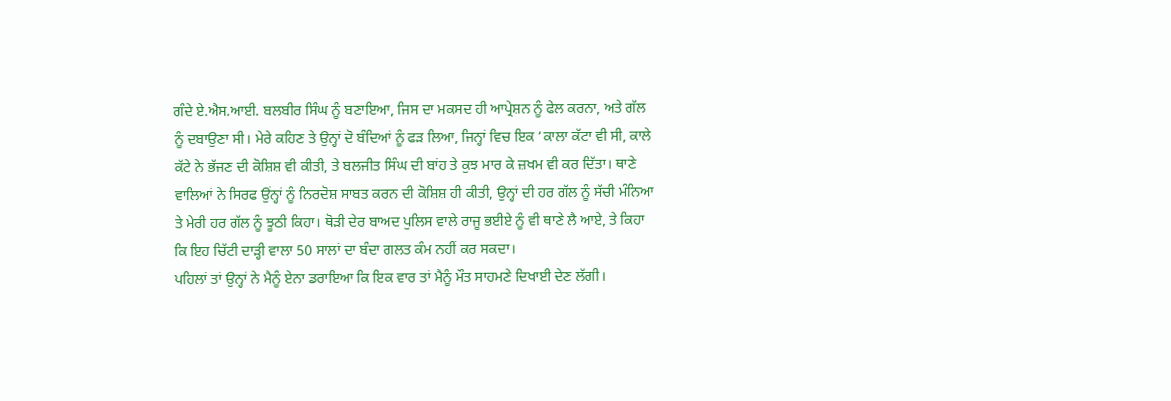ਗੰਦੇ ਏ.ਐਸ.ਆਈ. ਬਲਬੀਰ ਸਿੰਘ ਨੂੰ ਬਣਾਇਆ, ਜਿਸ ਦਾ ਮਕਸਦ ਹੀ ਆਪ੍ਰੇਸ਼ਨ ਨੂੰ ਫੇਲ ਕਰਨਾ, ਅਤੇ ਗੱਲ ਨੂੰ ਦਬਾਉਣਾ ਸੀ। ਮੇਰੇ ਕਹਿਣ ਤੇ ਉਨ੍ਹਾਂ ਦੋ ਬੰਦਿਆਂ ਨੂੰ ਫੜ ਲਿਆ, ਜਿਨ੍ਹਾਂ ਵਿਚ ਇਕ ‘ਕਾਲਾ ਕੱਟਾ ਵੀ ਸੀ, ਕਾਲੇ ਕੱਟੇ ਨੇ ਭੱਜਣ ਦੀ ਕੋਸ਼ਿਸ਼ ਵੀ ਕੀਤੀ, ਤੇ ਬਲਜੀਤ ਸਿੰਘ ਦੀ ਬਾਂਹ ਤੇ ਕੁਝ ਮਾਰ ਕੇ ਜ਼ਖਮ ਵੀ ਕਰ ਦਿੱਤਾ। ਥਾਣੇ ਵਾਲਿਆਂ ਨੇ ਸਿਰਫ ਉਂਨ੍ਹਾਂ ਨੂੰ ਨਿਰਦੋਸ਼ ਸਾਬਤ ਕਰਨ ਦੀ ਕੋਸ਼ਿਸ਼ ਹੀ ਕੀਤੀ, ਉਨ੍ਹਾਂ ਦੀ ਹਰ ਗੱਲ ਨੂੰ ਸੱਚੀ ਮੰਨਿਆ ਤੇ ਮੇਰੀ ਹਰ ਗੱਲ ਨੂੰ ਝੂਠੀ ਕਿਹਾ। ਥੋੜੀ ਦੇਰ ਬਾਅਦ ਪੁਲਿਸ ਵਾਲੇ ਰਾਜੂ ਭਈਏ ਨੂੰ ਵੀ ਥਾਣੇ ਲੈ ਆਏ, ਤੇ ਕਿਹਾ ਕਿ ਇਹ ਚਿੱਟੀ ਦਾੜ੍ਹੀ ਵਾਲਾ 50 ਸਾਲਾਂ ਦਾ ਬੰਦਾ ਗਲਤ ਕੰਮ ਨਹੀਂ ਕਰ ਸਕਦਾ।
ਪਹਿਲਾਂ ਤਾਂ ਉਨ੍ਹਾਂ ਨੇ ਮੈਨੂੰ ਏਨਾ ਡਰਾਇਆ ਕਿ ਇਕ ਵਾਰ ਤਾਂ ਮੈਨੂੰ ਮੌਤ ਸਾਹਮਣੇ ਦਿਖਾਈ ਦੇਣ ਲੱਗੀ।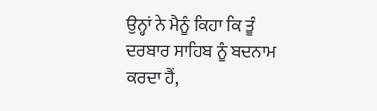ਉਨ੍ਹਾਂ ਨੇ ਮੈਨੂੰ ਕਿਹਾ ਕਿ ਤੂੰ ਦਰਬਾਰ ਸਾਹਿਬ ਨੂੰ ਬਦਨਾਮ ਕਰਦਾ ਹੈਂ,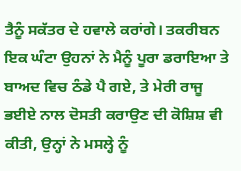ਤੈਨੂੰ ਸਕੱਤਰ ਦੇ ਹਵਾਲੇ ਕਰਾਂਗੇ। ਤਕਰੀਬਨ ਇਕ ਘੰਟਾ ਉਹਨਾਂ ਨੇ ਮੈਨੂੰ ਪੂਰਾ ਡਰਾਇਆ ਤੇ ਬਾਅਦ ਵਿਚ ਠੰਡੇ ਪੈ ਗਏ, ਤੇ ਮੇਰੀ ਰਾਜੂ ਭਈਏ ਨਾਲ ਦੋਸਤੀ ਕਰਾਉਣ ਦੀ ਕੋਸ਼ਿਸ਼ ਵੀ ਕੀਤੀ, ਉਨ੍ਹਾਂ ਨੇ ਮਸਲ੍ਹੇ ਨੂੰ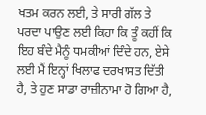ਖਤਮ ਕਰਨ ਲਈ, ਤੇ ਸਾਰੀ ਗੱਲ ਤੇ ਪਰਦਾ ਪਾਉਣ ਲਈ ਕਿਹਾ ਕਿ ਤੂੰ ਕਹੀਂ ਕਿ ਇਹ ਬੰਦੇ ਮੈਨੂੰ ਧਮਕੀਆਂ ਦਿੰਦੇ ਹਨ, ਏਸੇ ਲਈ ਮੈਂ ਇਨ੍ਹਾਂ ਖਿਲਾਫ ਦਰਖਾਸਤ ਦਿੱਤੀ ਹੈ, ਤੇ ਹੁਣ ਸਾਡਾ ਰਾਜ਼ੀਨਾਮਾ ਹੋ ਗਿਆ ਹੈ,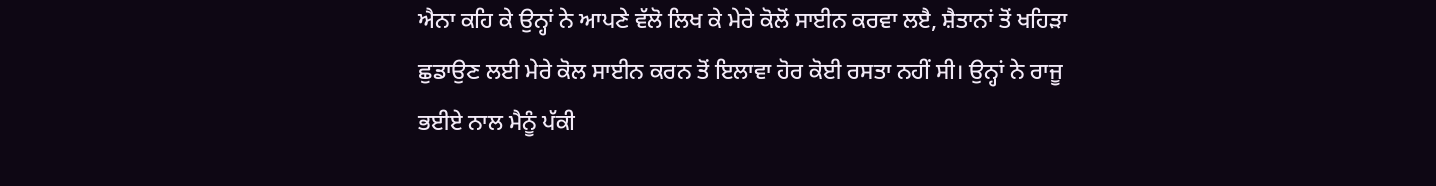ਐਨਾ ਕਹਿ ਕੇ ਉਨ੍ਹਾਂ ਨੇ ਆਪਣੇ ਵੱਲੋ ਲਿਖ ਕੇ ਮੇਰੇ ਕੋਲੋਂ ਸਾਈਨ ਕਰਵਾ ਲੲੈ, ਸ਼ੈਤਾਨਾਂ ਤੋਂ ਖਹਿੜਾ ਛੁਡਾਉਣ ਲਈ ਮੇਰੇ ਕੋਲ ਸਾਈਨ ਕਰਨ ਤੋਂ ਇਲਾਵਾ ਹੋਰ ਕੋਈ ਰਸਤਾ ਨਹੀਂ ਸੀ। ਉਨ੍ਹਾਂ ਨੇ ਰਾਜੂ ਭਈਏ ਨਾਲ ਮੈਨੂੰ ਪੱਕੀ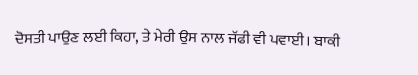ਦੋਸਤੀ ਪਾਉਣ ਲਈ ਕਿਹਾ, ਤੇ ਮੇਰੀ ਉਸ ਨਾਲ ਜੱਫੀ ਵੀ ਪਵਾਈ। ਬਾਕੀ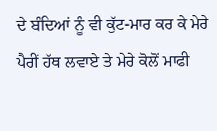ਦੇ ਬੰਦਿਆਂ ਨੂੰ ਵੀ ਕੁੱਟ-ਮਾਰ ਕਰ ਕੇ ਮੇਰੇ ਪੈਰੀਂ ਹੱਥ ਲਵਾਏ ਤੇ ਮੇਰੇ ਕੋਲੋਂ ਮਾਫੀ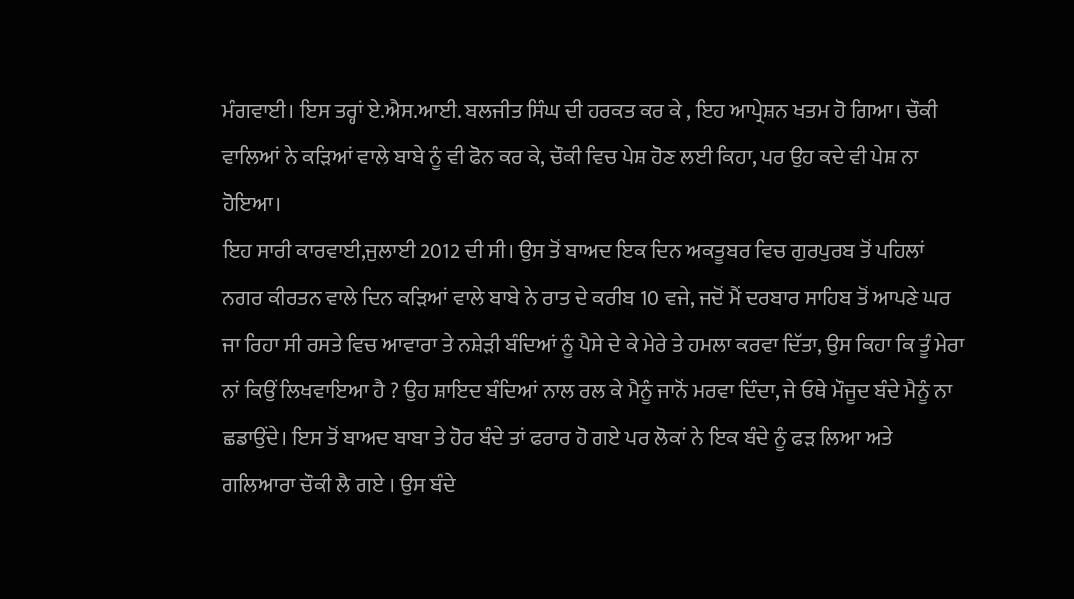ਮੰਗਵਾਈ। ਇਸ ਤਰ੍ਹਾਂ ਏ.ਐਸ.ਆਈ. ਬਲਜੀਤ ਸਿੰਘ ਦੀ ਹਰਕਤ ਕਰ ਕੇ , ਇਹ ਆਪ੍ਰੇਸ਼ਨ ਖਤਮ ਹੋ ਗਿਆ। ਚੌਕੀ ਵਾਲਿਆਂ ਨੇ ਕੜਿਆਂ ਵਾਲੇ ਬਾਬੇ ਨੂੰ ਵੀ ਫੋਨ ਕਰ ਕੇ, ਚੌਕੀ ਵਿਚ ਪੇਸ਼ ਹੋਣ ਲਈ ਕਿਹਾ, ਪਰ ਉਹ ਕਦੇ ਵੀ ਪੇਸ਼ ਨਾ ਹੋਇਆ।
ਇਹ ਸਾਰੀ ਕਾਰਵਾਈ,ਜੁਲਾਈ 2012 ਦੀ ਸੀ। ਉਸ ਤੋਂ ਬਾਅਦ ਇਕ ਦਿਨ ਅਕਤੂਬਰ ਵਿਚ ਗੁਰਪੁਰਬ ਤੋਂ ਪਹਿਲਾਂ ਨਗਰ ਕੀਰਤਨ ਵਾਲੇ ਦਿਨ ਕੜਿਆਂ ਵਾਲੇ ਬਾਬੇ ਨੇ ਰਾਤ ਦੇ ਕਰੀਬ 10 ਵਜੇ, ਜਦੋਂ ਮੈਂ ਦਰਬਾਰ ਸਾਹਿਬ ਤੋਂ ਆਪਣੇ ਘਰ ਜਾ ਰਿਹਾ ਸੀ ਰਸਤੇ ਵਿਚ ਆਵਾਰਾ ਤੇ ਨਸ਼ੇੜੀ ਬੰਦਿਆਂ ਨੂੰ ਪੈਸੇ ਦੇ ਕੇ ਮੇਰੇ ਤੇ ਹਮਲਾ ਕਰਵਾ ਦਿੱਤਾ, ਉਸ ਕਿਹਾ ਕਿ ਤੂੰ ਮੇਰਾ ਨਾਂ ਕਿਉਂ ਲਿਖਵਾਇਆ ਹੈ ? ਉਹ ਸ਼ਾਇਦ ਬੰਦਿਆਂ ਨਾਲ ਰਲ ਕੇ ਮੈਨੂੰ ਜਾਨੋਂ ਮਰਵਾ ਦਿੰਦਾ, ਜੇ ਓਥੇ ਮੌਜੂਦ ਬੰਦੇ ਮੈਨੂੰ ਨਾ ਛਡਾਉਂਦੇ। ਇਸ ਤੋਂ ਬਾਅਦ ਬਾਬਾ ਤੇ ਹੋਰ ਬੰਦੇ ਤਾਂ ਫਰਾਰ ਹੋ ਗਏ ਪਰ ਲੋਕਾਂ ਨੇ ਇਕ ਬੰਦੇ ਨੂੰ ਫੜ ਲਿਆ ਅਤੇ ਗਲਿਆਰਾ ਚੌਕੀ ਲੈ ਗਏ । ਉਸ ਬੰਦੇ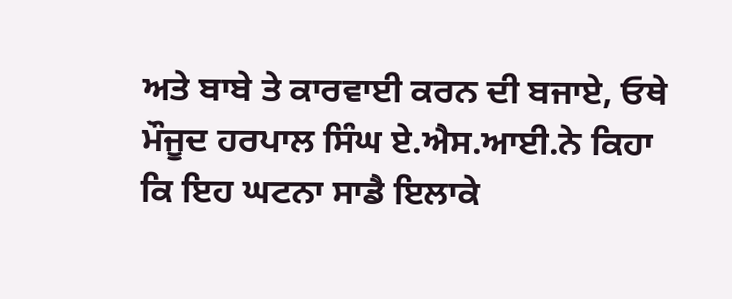ਅਤੇ ਬਾਬੇ ਤੇ ਕਾਰਵਾਈ ਕਰਨ ਦੀ ਬਜਾਏ, ਓਥੇ ਮੌਜੂਦ ਹਰਪਾਲ ਸਿੰਘ ਏ.ਐਸ.ਆਈ.ਨੇ ਕਿਹਾ ਕਿ ਇਹ ਘਟਨਾ ਸਾਡੈ ਇਲਾਕੇ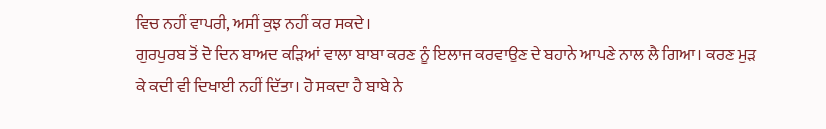ਵਿਚ ਨਹੀਂ ਵਾਪਰੀ, ਅਸੀਂ ਕੁਝ ਨਹੀਂ ਕਰ ਸਕਦੇ।
ਗੁਰਪੁਰਬ ਤੋਂ ਦੋ ਦਿਨ ਬਾਅਦ ਕੜਿਆਂ ਵਾਲਾ ਬਾਬਾ ਕਰਣ ਨੂੰ ਇਲਾਜ ਕਰਵਾਉਣ ਦੇ ਬਹਾਨੇ ਆਪਣੇ ਨਾਲ ਲੈ ਗਿਆ। ਕਰਣ ਮੁੜ ਕੇ ਕਦੀ ਵੀ ਦਿਖਾਈ ਨਹੀਂ ਦਿੱਤਾ। ਹੋ ਸਕਦਾ ਹੈ ਬਾਬੇ ਨੇ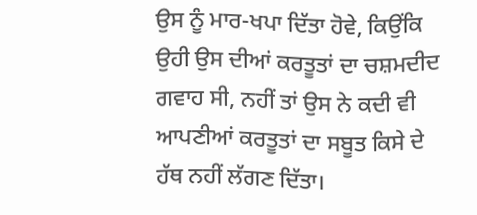ਉਸ ਨੂੰ ਮਾਰ-ਖਪਾ ਦਿੱਤਾ ਹੋਵੇ, ਕਿਉਂਕਿ ਉਹੀ ਉਸ ਦੀਆਂ ਕਰਤੂਤਾਂ ਦਾ ਚਸ਼ਮਦੀਦ ਗਵਾਹ ਸੀ, ਨਹੀਂ ਤਾਂ ਉਸ ਨੇ ਕਦੀ ਵੀ ਆਪਣੀਆਂ ਕਰਤੂਤਾਂ ਦਾ ਸਬੂਤ ਕਿਸੇ ਦੇ ਹੱਥ ਨਹੀਂ ਲੱਗਣ ਦਿੱਤਾ।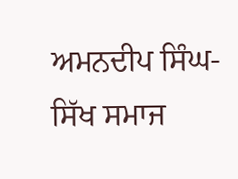ਅਮਨਦੀਪ ਸਿੰਘ- ਸਿੱਖ ਸਮਾਜ